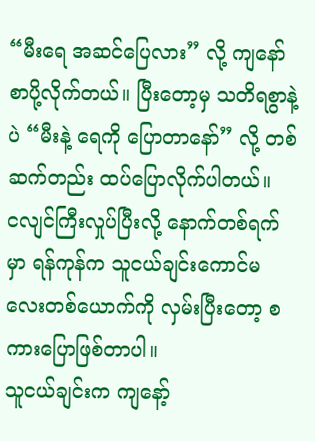“မီးရေ အဆင်ပြေလား” လို့ ကျနော် စာပို့လိုက်တယ်။ ပြီးတော့မှ သတိရစွာနဲ့ပဲ “မီးနဲ့ ရေကို ပြောတာနော်” လို့ တစ်ဆက်တည်း ထပ်ပြောလိုက်ပါတယ်။
ငလျင်ကြီးလှုပ်ပြီးလို့ နောက်တစ်ရက်မှာ ရန်ကုန်က သူငယ်ချင်းကောင်မလေးတစ်ယောက်ကို လှမ်းပြီးတော့ စကားပြောဖြစ်တာပါ။
သူငယ်ချင်းက ကျနော့်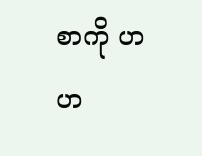စာကို ဟဟ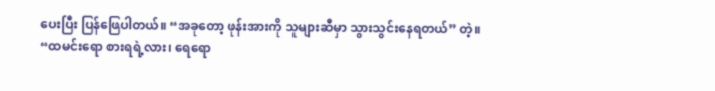ပေးပြီး ပြန်ဖြေပါတယ်။ “အခုတော့ ဖုန်းအားကို သူများဆီမှာ သွားသွင်းနေရတယ်” တဲ့။
“ထမင်းရော စားရရဲ့လား၊ ရေရော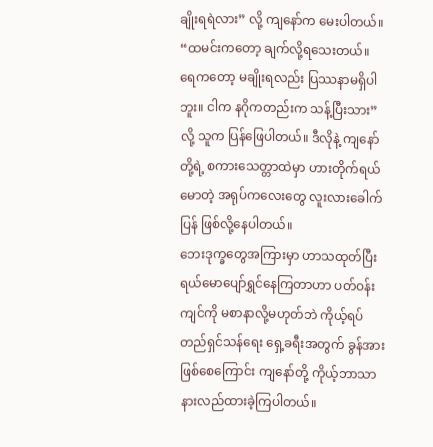ချိုးရရဲလား” လို့ ကျနော်က မေးပါတယ်။
“ထမင်းကတော့ ချက်လို့ရသေးတယ်။ ရေကတော့ မချိုးရလည်း ပြဿနာမရှိပါဘူး။ ငါက နဂိုကတည်းက သန့်ပြီးသား” လို့ သူက ပြန်ဖြေပါတယ်။ ဒီလိုနဲ့ ကျနော်တို့ရဲ့ စကားသေတ္တာထဲမှာ ဟားတိုက်ရယ်မောတဲ့ အရုပ်ကလေးတွေ လူးလားခေါက်ပြန် ဖြစ်လို့နေပါတယ်။
ဘေးဒုက္ခတွေအကြားမှာ ဟာသထုတ်ပြီး ရယ်မောပျော်ရွှင်နေကြတာဟာ ပတ်ဝန်းကျင်ကို မစာနာလို့မဟုတ်ဘဲ ကိုယ့်ရပ်တည်ရှင်သန်ရေး ရှေ့ခရီးအတွက် ခွန်အားဖြစ်စေကြောင်း ကျနော်တို့ ကိုယ့်ဘာသာ နားလည်ထားခဲ့ကြပါတယ်။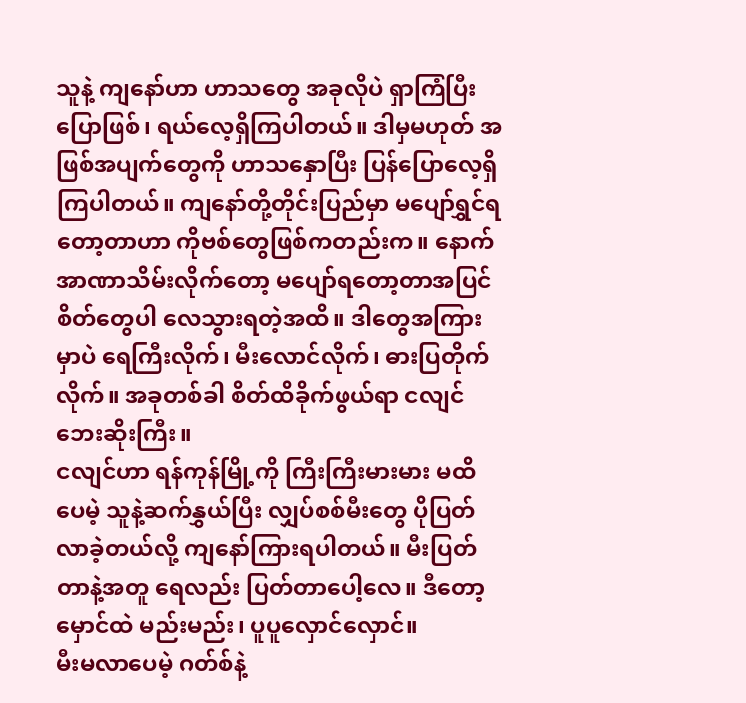သူနဲ့ ကျနော်ဟာ ဟာသတွေ အခုလိုပဲ ရှာကြံပြီး ပြောဖြစ်၊ ရယ်လေ့ရှိကြပါတယ်။ ဒါမှမဟုတ် အဖြစ်အပျက်တွေကို ဟာသနှောပြီး ပြန်ပြောလေ့ရှိကြပါတယ်။ ကျနော်တို့တိုင်းပြည်မှာ မပျော်ရွှင်ရတော့တာဟာ ကိုဗစ်တွေဖြစ်ကတည်းက။ နောက် အာဏာသိမ်းလိုက်တော့ မပျော်ရတော့တာအပြင် စိတ်တွေပါ လေသွားရတဲ့အထိ။ ဒါတွေအကြားမှာပဲ ရေကြီးလိုက်၊ မီးလောင်လိုက်၊ ဓားပြတိုက်လိုက်။ အခုတစ်ခါ စိတ်ထိခိုက်ဖွယ်ရာ ငလျင်ဘေးဆိုးကြီး။
ငလျင်ဟာ ရန်ကုန်မြို့ကို ကြီးကြီးမားမား မထိပေမဲ့ သူနဲ့ဆက်နွှယ်ပြီး လျှပ်စစ်မီးတွေ ပိုပြတ်လာခဲ့တယ်လို့ ကျနော်ကြားရပါတယ်။ မီးပြတ်တာနဲ့အတူ ရေလည်း ပြတ်တာပေါ့လေ။ ဒီတော့ မှောင်ထဲ မည်းမည်း၊ ပူပူလှောင်လှောင်။
မီးမလာပေမဲ့ ဂတ်စ်နဲ့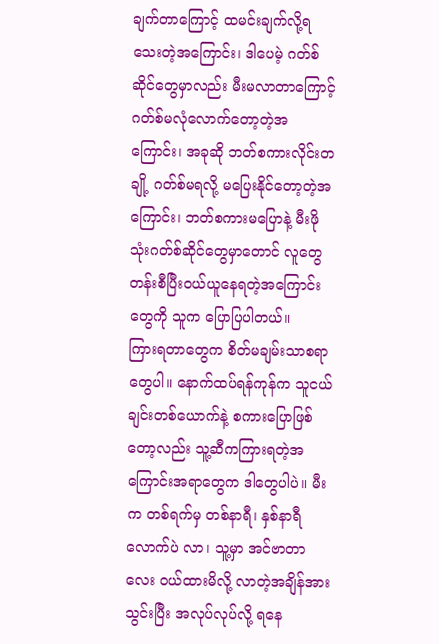ချက်တာကြောင့် ထမင်းချက်လို့ရသေးတဲ့အကြောင်း၊ ဒါပေမဲ့ ဂတ်စ်ဆိုင်တွေမှာလည်း မီးမလာတာကြောင့် ဂတ်စ်မလုံလောက်တော့တဲ့အကြောင်း၊ အခုဆို ဘတ်စကားလိုင်းတချို့ ဂတ်စ်မရလို့ မပြေးနိုင်တော့တဲ့အကြောင်း၊ ဘတ်စကားမပြောနဲ့ မီးဖိုသုံးဂတ်စ်ဆိုင်တွေမှာတောင် လူတွေ တန်းစီပြီးဝယ်ယူနေရတဲ့အကြောင်းတွေကို သူက ပြောပြပါတယ်။
ကြားရတာတွေက စိတ်မချမ်းသာစရာတွေပါ။ နောက်ထပ်ရန်ကုန်က သူငယ်ချင်းတစ်ယောက်နဲ့ စကားပြောဖြစ်တော့လည်း သူ့ဆီကကြားရတဲ့အကြောင်းအရာတွေက ဒါတွေပါပဲ။ မီးက တစ်ရက်မှ တစ်နာရီ၊ နှစ်နာရီလောက်ပဲ လာ၊ သူ့မှာ အင်ဗာတာလေး ဝယ်ထားမိလို့ လာတဲ့အချိန်အားသွင်းပြီး အလုပ်လုပ်လို့ ရနေ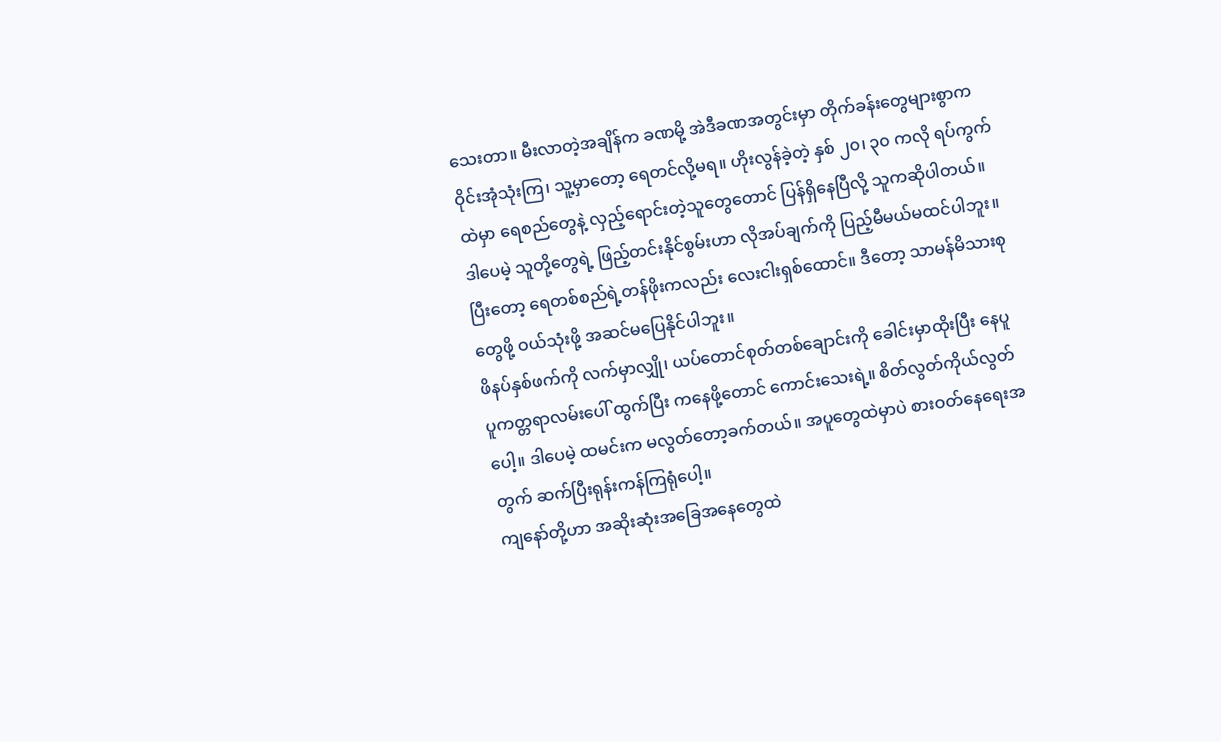သေးတာ။ မီးလာတဲ့အချိန်က ခဏမို့ အဲဒီခဏအတွင်းမှာ တိုက်ခန်းတွေများစွာက ဝိုင်းအုံသုံးကြ၊ သူ့မှာတော့ ရေတင်လို့မရ။ ဟိုးလွန်ခဲ့တဲ့ နှစ် ၂၀၊ ၃၀ ကလို ရပ်ကွက်ထဲမှာ ရေစည်တွေနဲ့ လှည့်ရောင်းတဲ့သူတွေတောင် ပြန်ရှိနေပြီလို့ သူကဆိုပါတယ်။
ဒါပေမဲ့ သူတို့တွေရဲ့ ဖြည့်တင်းနိုင်စွမ်းဟာ လိုအပ်ချက်ကို ပြည့်မီမယ်မထင်ပါဘူး။ ပြီးတော့ ရေတစ်စည်ရဲ့တန်ဖိုးကလည်း လေးငါးရှစ်ထောင်။ ဒီတော့ သာမန်မိသားစုတွေဖို့ ဝယ်သုံးဖို့ အဆင်မပြေနိုင်ပါဘူး။
ဖိနပ်နှစ်ဖက်ကို လက်မှာလျှို၊ ယပ်တောင်စုတ်တစ်ချောင်းကို ခေါင်းမှာထိုးပြီး နေပူပူကတ္တရာလမ်းပေါ် ထွက်ပြီး ကနေဖို့တောင် ကောင်းသေးရဲ့။ စိတ်လွတ်ကိုယ်လွတ်ပေါ့။ ဒါပေမဲ့ ထမင်းက မလွတ်တော့ခက်တယ်။ အပူတွေထဲမှာပဲ စားဝတ်နေရေးအတွက် ဆက်ပြီးရုန်းကန်ကြရုံပေါ့။
ကျနော်တို့ဟာ အဆိုးဆုံးအခြေအနေတွေထဲ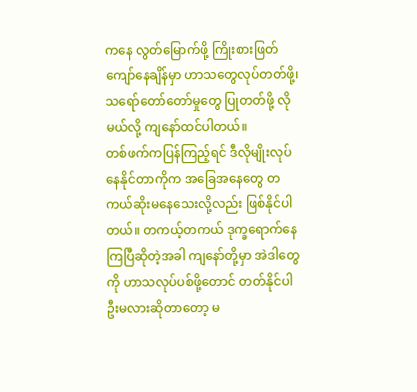ကနေ လွတ်မြောက်ဖို့ ကြိုးစားဖြတ်ကျော်နေချိန်မှာ ဟာသတွေလုပ်တတ်ဖို့၊ သရော်တော်တော်မှုတွေ ပြုတတ်ဖို့ လိုမယ်လို့ ကျနော်ထင်ပါတယ်။
တစ်ဖက်ကပြန်ကြည့်ရင် ဒီလိုမျိုးလုပ်နေနိုင်တာကိုက အခြေအနေတွေ တကယ်ဆိုးမနေသေးလို့လည်း ဖြစ်နိုင်ပါတယ်။ တကယ့်တကယ် ဒုက္ခရောက်နေကြပြီဆိုတဲ့အခါ ကျနော်တို့မှာ အဲဒါတွေကို ဟာသလုပ်ပစ်ဖို့တောင် တတ်နိုင်ပါဦးမလားဆိုတာတော့ မ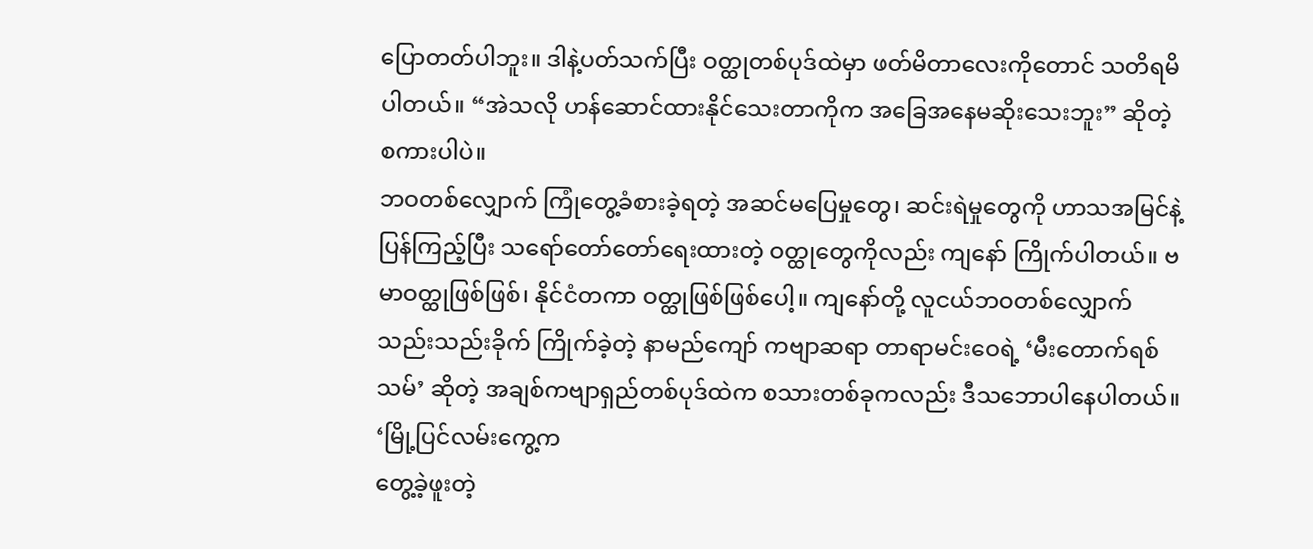ပြောတတ်ပါဘူး။ ဒါနဲ့ပတ်သက်ပြီး ဝတ္ထုတစ်ပုဒ်ထဲမှာ ဖတ်မိတာလေးကိုတောင် သတိရမိပါတယ်။ “အဲသလို ဟန်ဆောင်ထားနိုင်သေးတာကိုက အခြေအနေမဆိုးသေးဘူး” ဆိုတဲ့ စကားပါပဲ။
ဘဝတစ်လျှောက် ကြုံတွေ့ခံစားခဲ့ရတဲ့ အဆင်မပြေမှုတွေ၊ ဆင်းရဲမှုတွေကို ဟာသအမြင်နဲ့ ပြန်ကြည့်ပြီး သရော်တော်တော်ရေးထားတဲ့ ဝတ္ထုတွေကိုလည်း ကျနော် ကြိုက်ပါတယ်။ ဗမာဝတ္ထုဖြစ်ဖြစ်၊ နိုင်ငံတကာ ဝတ္ထုဖြစ်ဖြစ်ပေါ့။ ကျနော်တို့ လူငယ်ဘဝတစ်လျှောက် သည်းသည်းခိုက် ကြိုက်ခဲ့တဲ့ နာမည်ကျော် ကဗျာဆရာ တာရာမင်းဝေရဲ့ ‘မီးတောက်ရစ်သမ်’ ဆိုတဲ့ အချစ်ကဗျာရှည်တစ်ပုဒ်ထဲက စသားတစ်ခုကလည်း ဒီသဘောပါနေပါတယ်။
‘မြို့ပြင်လမ်းကွေ့က
တွေ့ခဲ့ဖူးတဲ့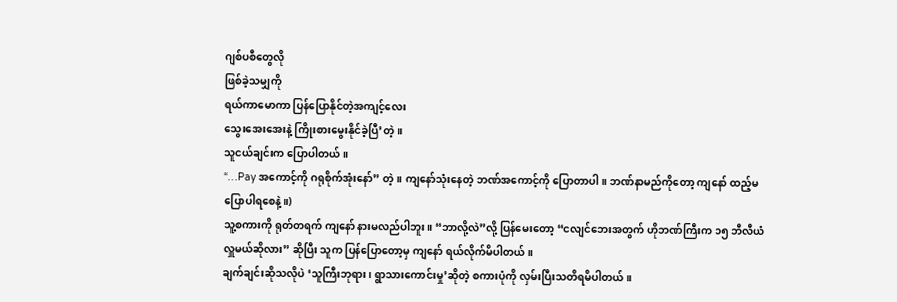ဂျစ်ပစီတွေလို
ဖြစ်ခဲ့သမျှကို
ရယ်ကာမောကာ ပြန်ပြောနိုင်တဲ့အကျင့်လေး
သွေးအေးအေးနဲ့ ကြိုးစားမွေးနိုင်ခဲ့ပြီ’တဲ့။
သူငယ်ချင်းက ပြောပါတယ်။
“…Pay အကောင့်ကို ဂရုစိုက်အုံးနော်” တဲ့။ ကျနော်သုံးနေတဲ့ ဘဏ်အကောင့်ကို ပြောတာပါ။ ဘဏ်နာမည်ကိုတော့ ကျနော် ထည့်မပြောပါရစေနဲ့။)
သူ့စကားကို ရုတ်တရက် ကျနော် နားမလည်ပါဘူး။ “ဘာလို့လဲ”လို့ ပြန်မေးတော့ “ငလျင်ဘေးအတွက် ဟိုဘဏ်ကြီးက ၁၅ ဘီလီယံလှူမယ်ဆိုလား” ဆိုပြီး သူက ပြန်ပြောတော့မှ ကျနော် ရယ်လိုက်မိပါတယ်။
ချက်ချင်းဆိုသလိုပဲ ‘သူကြီးဘုရား၊ ရွာသားကောင်းမှု’ဆိုတဲ့ စကားပုံကို လှမ်းပြီးသတိရမိပါတယ်။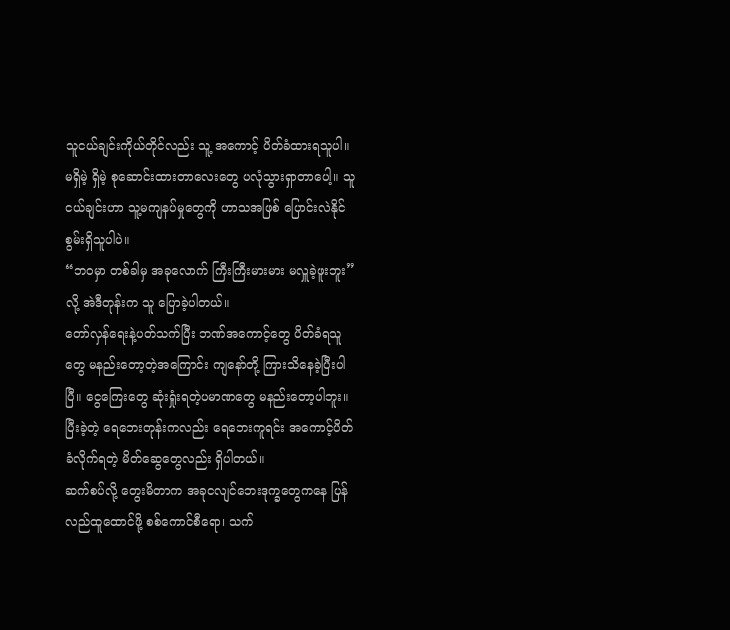သူငယ်ချင်းကိုယ်တိုင်လည်း သူ့ အကောင့် ပိတ်ခံထားရသူပါ။ မရှိမဲ့ ရှိမဲ့ စုဆောင်းထားတာလေးတွေ ပလုံသွားရှာတာပေါ့။ သူငယ်ချင်းဟာ သူ့မကျနပ်မှုတွေကို ဟာသအဖြစ် ပြောင်းလဲနိုင်စွမ်းရှိသူပါပဲ။
“ဘဝမှာ တစ်ခါမှ အခုလောက် ကြီးကြီးမားမား မလှူခဲ့ဖူးဘူး” လို့ အဲဒီတုန်းက သူ ပြောခဲ့ပါတယ်။
တော်လှန်ရေးနဲ့ပတ်သက်ပြီး ဘဏ်အကောင့်တွေ ပိတ်ခံရသူတွေ မနည်းတော့တဲ့အကြောင်း ကျနော်တို့ ကြားသိနေခဲ့ပြီးပါပြီ။ ငွေကြေးတွေ ဆုံးရှုံးရတဲ့ပမာဏတွေ မနည်းတော့ပါဘူး။ ပြီးခဲ့တဲ့ ရေဘေးတုန်းကလည်း ရေဘေးကူရင်း အကောင့်ပိတ်ခံလိုက်ရတဲ့ မိတ်ဆွေတွေလည်း ရှိပါတယ်။
ဆက်စပ်လို့ တွေးမိတာက အခုငလျင်ဘေးဒုက္ခတွေကနေ ပြန်လည်ထူထောင်ဖို့ စစ်ကောင်စီရော၊ သက်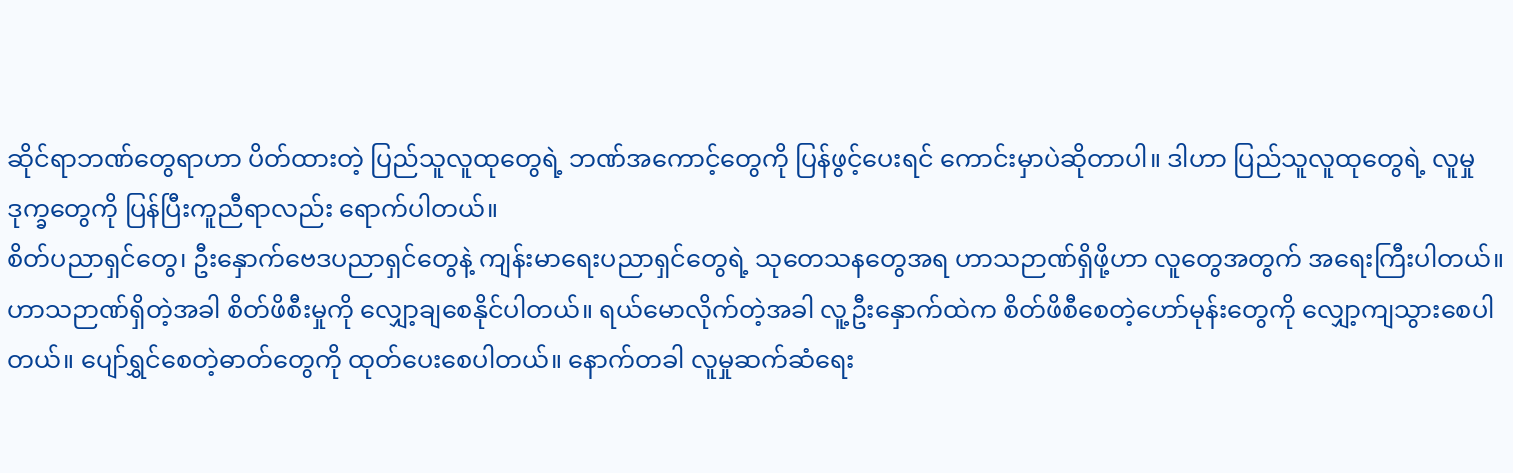ဆိုင်ရာဘဏ်တွေရာဟာ ပိတ်ထားတဲ့ ပြည်သူလူထုတွေရဲ့ ဘဏ်အကောင့်တွေကို ပြန်ဖွင့်ပေးရင် ကောင်းမှာပဲဆိုတာပါ။ ဒါဟာ ပြည်သူလူထုတွေရဲ့ လူမှုဒုက္ခတွေကို ပြန်ပြီးကူညီရာလည်း ရောက်ပါတယ်။
စိတ်ပညာရှင်တွေ၊ ဦးနှောက်ဗေဒပညာရှင်တွေနဲ့ ကျန်းမာရေးပညာရှင်တွေရဲ့ သုတေသနတွေအရ ဟာသဉာဏ်ရှိဖို့ဟာ လူတွေအတွက် အရေးကြီးပါတယ်။
ဟာသဉာဏ်ရှိတဲ့အခါ စိတ်ဖိစီးမှုကို လျှော့ချစေနိုင်ပါတယ်။ ရယ်မောလိုက်တဲ့အခါ လူ့ဦးနှောက်ထဲက စိတ်ဖိစီစေတဲ့ဟော်မုန်းတွေကို လျှော့ကျသွားစေပါတယ်။ ပျော်ရွှင်စေတဲ့ဓာတ်တွေကို ထုတ်ပေးစေပါတယ်။ နောက်တခါ လူမှုဆက်ဆံရေး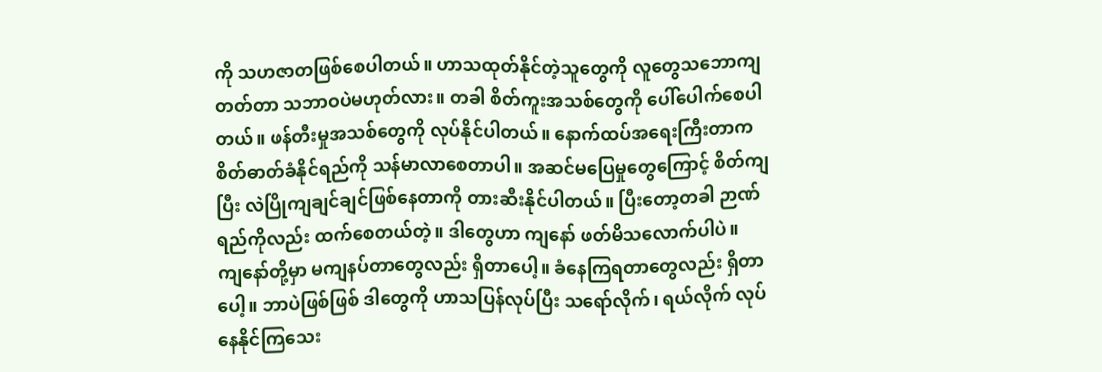ကို သဟဇာတဖြစ်စေပါတယ်။ ဟာသထုတ်နိုင်တဲ့သူတွေကို လူတွေသဘောကျတတ်တာ သဘာဝပဲမဟုတ်လား။ တခါ စိတ်ကူးအသစ်တွေကို ပေါ်ပေါက်စေပါတယ်။ ဖန်တီးမှုအသစ်တွေကို လုပ်နိုင်ပါတယ်။ နောက်ထပ်အရေးကြီးတာက စိတ်ဓာတ်ခံနိုင်ရည်ကို သန်မာလာစေတာပါ။ အဆင်မပြေမှုတွေကြောင့် စိတ်ကျပြီး လဲပြိုကျချင်ချင်ဖြစ်နေတာကို တားဆီးနိုင်ပါတယ်။ ပြီးတော့တခါ ဉာဏ်ရည်ကိုလည်း ထက်စေတယ်တဲ့။ ဒါတွေဟာ ကျနော် ဖတ်မိသလောက်ပါပဲ။
ကျနော်တို့မှာ မကျနပ်တာတွေလည်း ရှိတာပေါ့။ ခံနေကြရတာတွေလည်း ရှိတာပေါ့။ ဘာပဲဖြစ်ဖြစ် ဒါတွေကို ဟာသပြန်လုပ်ပြီး သရော်လိုက်၊ ရယ်လိုက် လုပ်နေနိုင်ကြသေး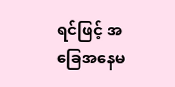ရင်ဖြင့် အခြေအနေမ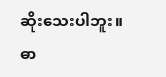ဆိုးသေးပါဘူး။
ဓာ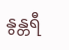နွန္တရီ